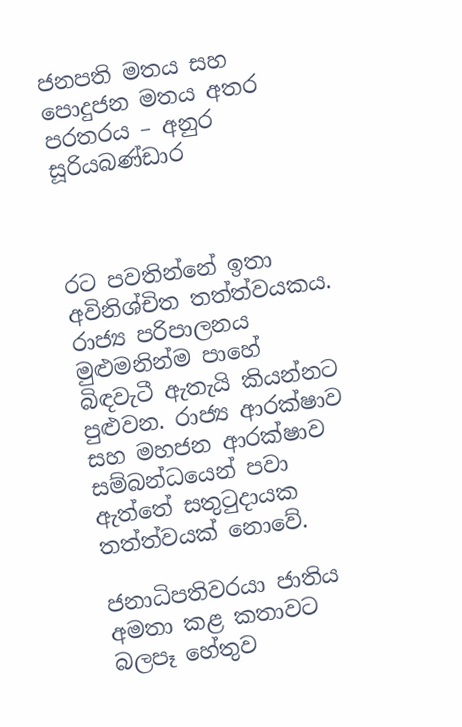ජනපති මතය සහ පොදුජන මතය අතර පරතරය – අනුර සූරියබණ්ඩාර



රට පවතින්නේ ඉතා අවිනිශ්චිත තත්ත්වයකය. රාජ්‍ය පරිපාලනය මුළුමනින්ම පාහේ බිඳවැටී ඇතැයි කියන්නට පුළුවන. රාජ්‍ය ආරක්ෂාව සහ මහජන ආරක්ෂාව සම්බන්ධයෙන් පවා ඇත්තේ සතුටුදායක තත්ත්වයක් නොවේ.

ජනාධිපතිවරයා ජාතිය අමතා කළ කතාවට බලපෑ හේතුව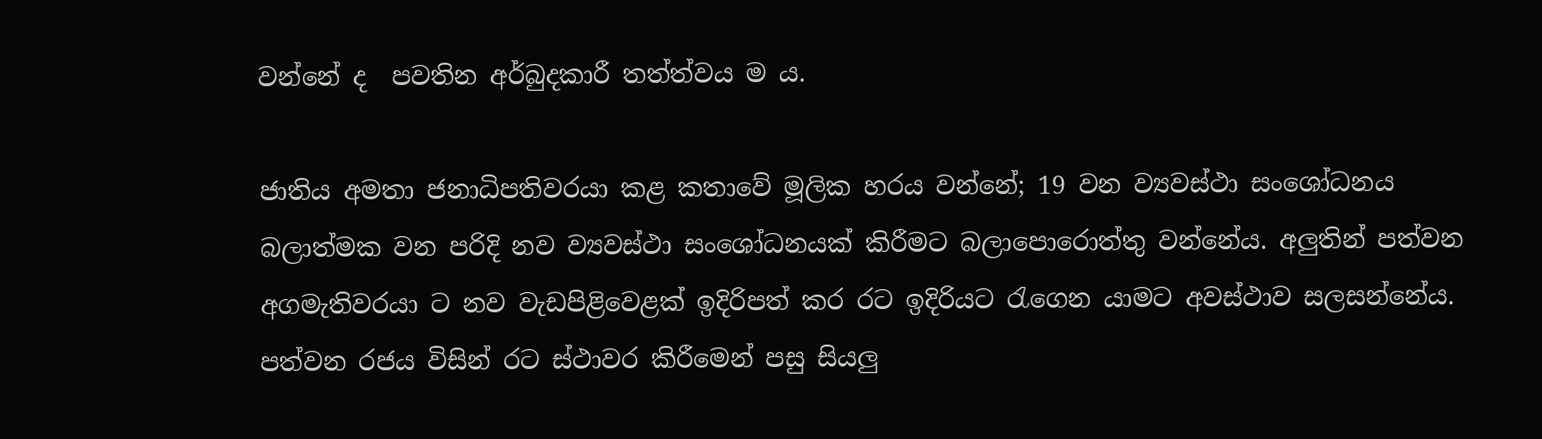වන්නේ ද  පවතින අර්බුදකාරී තත්ත්වය ම ය.

ජාතිය අමතා ජනාධිපතිවරයා කළ කතාවේ මූලික හරය වන්නේ; 19 වන ව්‍යවස්ථා සංශෝධනය බලාත්මක වන පරිදි නව ව්‍යවස්ථා සංශෝධනයක් කිරීමට බලාපොරොත්තු වන්නේය. අලුතින් පත්වන අගමැතිවරයා ට නව වැඩපිළිවෙළක් ඉදිරිපත් කර රට ඉදිරියට රැගෙන යාමට අවස්ථාව සලසන්නේය. පත්වන රජය විසින් රට ස්ථාවර කිරීමෙන් පසු සියලු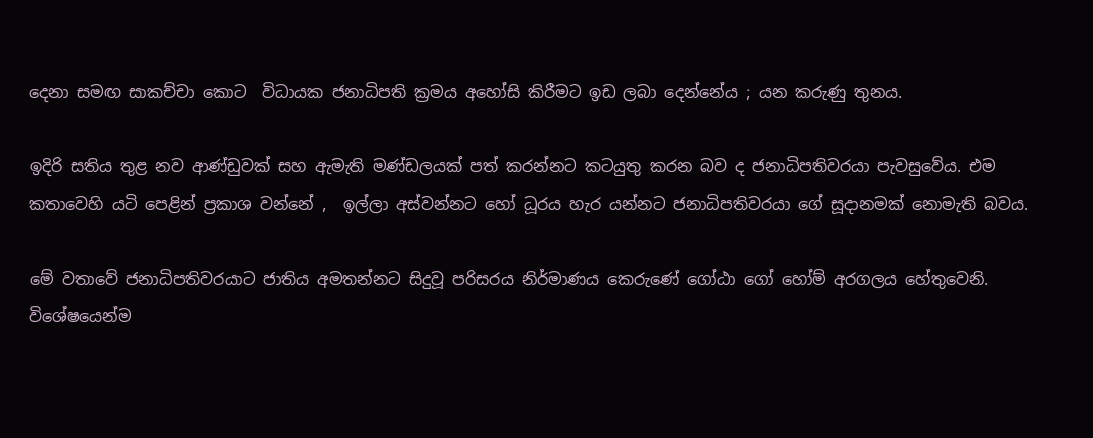දෙනා සමඟ සාකච්චා කොට  විධායක ජනාධිපති ක්‍රමය අහෝසි කිරීමට ඉඩ ලබා දෙන්නේය ; යන කරුණු තුනය.

ඉදිරි සතිය තුළ නව ආණ්ඩුවක් සහ ඇමැති මණ්ඩලයක් පත් කරන්නට කටයුතු කරන බව ද ජනාධිපතිවරයා පැවසුවේය. එම කතාවෙහි යටි පෙළින් ප්‍රකාශ වන්නේ ,  ඉල්ලා අස්වන්නට හෝ ධූරය හැර යන්නට ජනාධිපතිවරයා ගේ සූදානමක් නොමැති බවය.

මේ වතාවේ ජනාධිපතිවරයාට ජාතිය අමතන්නට සිදුවූ පරිසරය නිර්මාණය කෙරුණේ ගෝඨා ගෝ හෝම් අරගලය හේතුවෙනි. විශේෂයෙන්ම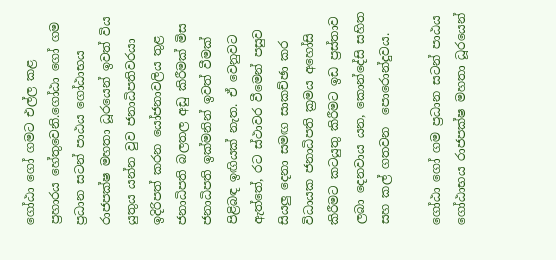ගෝඨා ගෝ ගමට එල්ල කළ ප්‍රහාරය හේතුවෙනි.ගෝඨා ගෝ ගම ප්‍රධාන සටන් පාඨය ගෝඨාභය රාජපක්ෂ මහතා ධූරයෙන් ඉවත් විය යුතුය යන්න වුව ජනාධිපතිවරයා ඉදිරිපත් කරන යෝජනාවලිය තුළ ජනාධිපති බලතල අඩු කිරීමක් මිස ජනාධිපති ඉක්මනින් ඉවත් වීමක් පිළිබඳ ඉඟියක් නැත. ඒ වෙනුවට ඇත්තේ, රට ස්ථාවර වීමෙන් පසුව සියලු දෙනා සමඟ සාකච්ඡා කර විධායක ජනාධිපති ක්‍රමය අහෝසි කිරීමට කටයුතු කිරීමට ඉඩ ප්‍රස්තාව ලබා දෙනවාය යන, කොන්දේසි සහිත සහ කල් ගතවන  පොරොන්දුවය.

ගෝඨා ගෝ ගම ප්‍රධාන සටන් පාඨය ගෝඨාභය රාජපක්ෂ මහතා ධූරයෙන්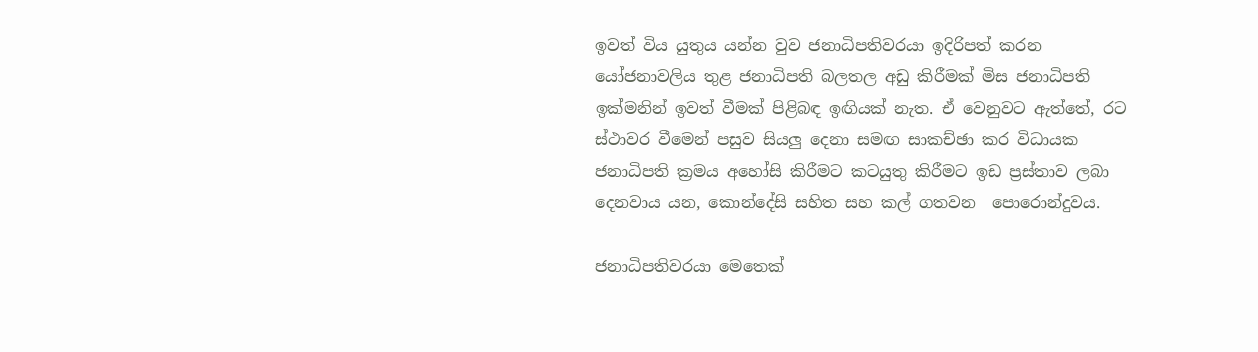ඉවත් විය යුතුය යන්න වුව ජනාධිපතිවරයා ඉදිරිපත් කරන යෝජනාවලිය තුළ ජනාධිපති බලතල අඩු කිරීමක් මිස ජනාධිපති ඉක්මනින් ඉවත් වීමක් පිළිබඳ ඉඟියක් නැත. ඒ වෙනුවට ඇත්තේ, රට ස්ථාවර වීමෙන් පසුව සියලු දෙනා සමඟ සාකච්ඡා කර විධායක ජනාධිපති ක්‍රමය අහෝසි කිරීමට කටයුතු කිරීමට ඉඩ ප්‍රස්තාව ලබා දෙනවාය යන, කොන්දේසි සහිත සහ කල් ගතවන  පොරොන්දුවය.

ජනාධිපතිවරයා මෙතෙක්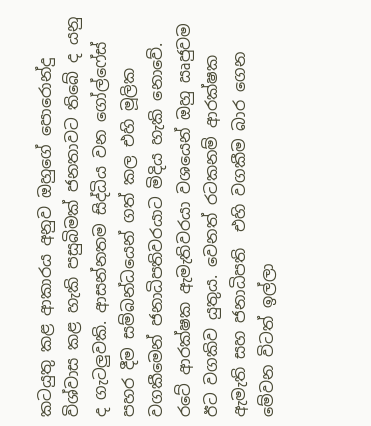කටයුතු කළ ආකාරය අනුව ඔහුගේ පොරොන්දු විශ්වාස කළ හැකි පසුබිමක් ජනතාවට තිබේ ද යනු ද ගැටලුවකි. ආසන්නතම සිද්ධිය වන ගෝල්ෆේස් පහර දීම සම්බන්ධයෙන් ගත් කල එහි මූලික වගකීමෙන් ජනාධිපතිවරයාට මිදිය හැකි නොවේ. රටේ ආරක්ෂක ඇමැතිවරයා වශයෙන් ඔහු ඍජුවම ඊට වගකිව යුතුය. වෙනත් රටකනම් ආරක්ෂක ඇමැති සහ ජනාධිපති  එහි වගකීම බාර ගෙන මේවන විටත් ඉල්ලා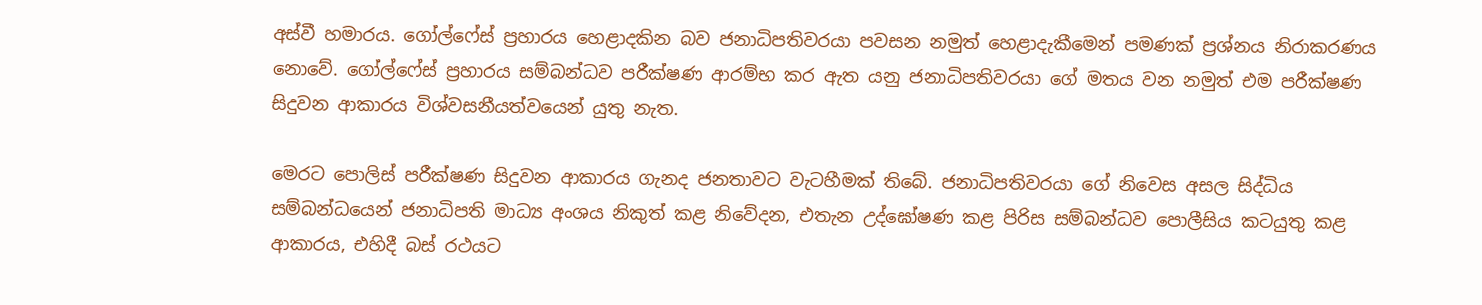අස්වී හමාරය. ගෝල්ෆේස් ප්‍රහාරය හෙළාදකින බව ජනාධිපතිවරයා පවසන නමුත් හෙළාදැකීමෙන් පමණක් ප්‍රශ්නය නිරාකරණය නොවේ. ගෝල්ෆේස් ප්‍රහාරය සම්බන්ධව පරීක්ෂණ ආරම්භ කර ඇත යනු ජනාධිපතිවරයා ගේ මතය වන නමුත් එම පරීක්ෂණ සිදුවන ආකාරය විශ්වසනීයත්වයෙන් යුතු නැත.

මෙරට පොලිස් පරීක්ෂණ සිදුවන ආකාරය ගැනද ජනතාවට වැටහීමක් තිබේ. ජනාධිපතිවරයා ගේ නිවෙස අසල සිද්ධිය සම්බන්ධයෙන් ජනාධිපති මාධ්‍ය අංශය නිකුත් කළ නිවේදන, එතැන උද්ඝෝෂණ කළ පිරිස සම්බන්ධව පොලීසිය කටයුතු කළ ආකාරය, එහිදී බස් රථයට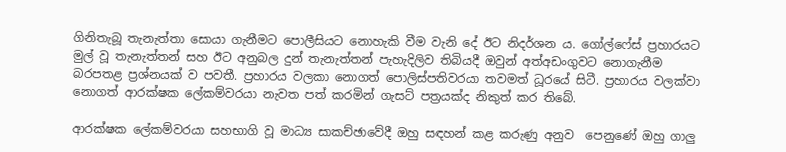ගිනිතැබූ තැනැත්තා සොයා ගැනීමට පොලීසියට නොහැකි වීම වැනි දේ ඊට නිදර්ශන ය. ගෝල්ෆේස් ප්‍රහාරයට මුල් වූ තැනැත්තන් සහ ඊට අනුබල දුන් තැනැත්තන් පැහැදිලිව තිබියදී ඔවුන් අත්අඩංගුවට නොගැනීම බරපතළ ප්‍රශ්නයක් ව පවතී. ප්‍රහාරය වලකා නොගත් පොලිස්පතිවරයා තවමත් ධූරයේ සිටී. ප්‍රහාරය වලක්වා නොගත් ආරක්ෂක ලේකම්වරයා නැවත පත් කරමින් ගැසට් පත්‍රයක්ද නිකුත් කර තිබේ.

ආරක්ෂක ලේකම්වරයා සහභාගි වූ මාධ්‍ය සාකච්ඡාවේදී ඔහු සඳහන් කළ කරුණු අනුව  පෙනුණේ ඔහු ගාලු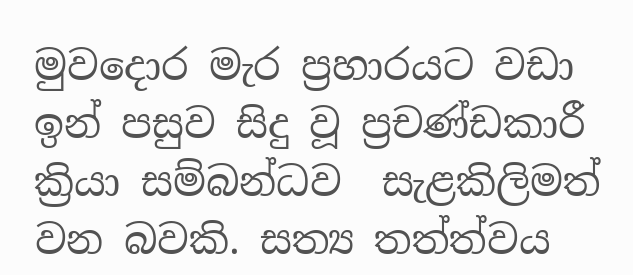මුවදොර මැර ප්‍රහාරයට වඩා ඉන් පසුව සිදු වූ ප්‍රචණ්ඩකාරී ක්‍රියා සම්බන්ධව  සැළකිලිමත් වන බවකි. සත්‍ය තත්ත්වය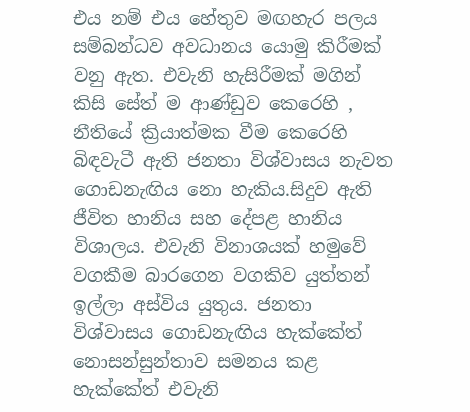එය නම් එය හේතුව මඟහැර පලය සම්බන්ධව අවධානය යොමු කිරීමක් වනු ඇත. එවැනි හැසිරීමක් මගින් කිසි සේත් ම ආණ්ඩුව කෙරෙහි , නීතියේ ක්‍රියාත්මක වීම කෙරෙහි බිඳවැටී ඇති ජනතා විශ්වාසය නැවත ගොඩනැඟිය නො හැකිය.සිදුව ඇති ජීවිත හානිය සහ දේපළ හානිය විශාලය. එවැනි විනාශයක් හමුවේ වගකීම බාරගෙන වගකිව යුත්තන් ඉල්ලා අස්විය යුතුය. ජනතා විශ්වාසය ගොඩනැඟිය හැක්කේත් නොසන්සුන්තාව සමනය කළ හැක්කේත් එවැනි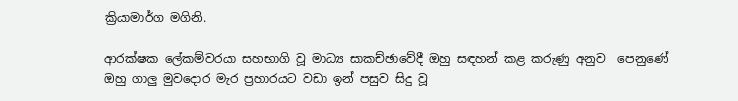ක්‍රියාමාර්ග මගිනි.

ආරක්ෂක ලේකම්වරයා සහභාගි වූ මාධ්‍ය සාකච්ඡාවේදී ඔහු සඳහන් කළ කරුණු අනුව  පෙනුණේ ඔහු ගාලු මුවදොර මැර ප්‍රහාරයට වඩා ඉන් පසුව සිදු වූ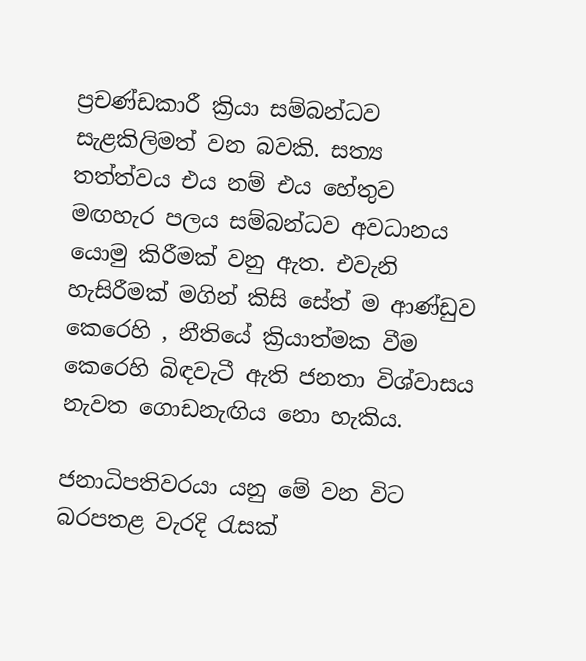ප්‍රචණ්ඩකාරී ක්‍රියා සම්බන්ධව  සැළකිලිමත් වන බවකි. සත්‍ය තත්ත්වය එය නම් එය හේතුව මඟහැර පලය සම්බන්ධව අවධානය යොමු කිරීමක් වනු ඇත. එවැනි හැසිරීමක් මගින් කිසි සේත් ම ආණ්ඩුව කෙරෙහි , නීතියේ ක්‍රියාත්මක වීම කෙරෙහි බිඳවැටී ඇති ජනතා විශ්වාසය නැවත ගොඩනැඟිය නො හැකිය.

ජනාධිපතිවරයා යනු මේ වන විට බරපතළ වැරදි රැසක්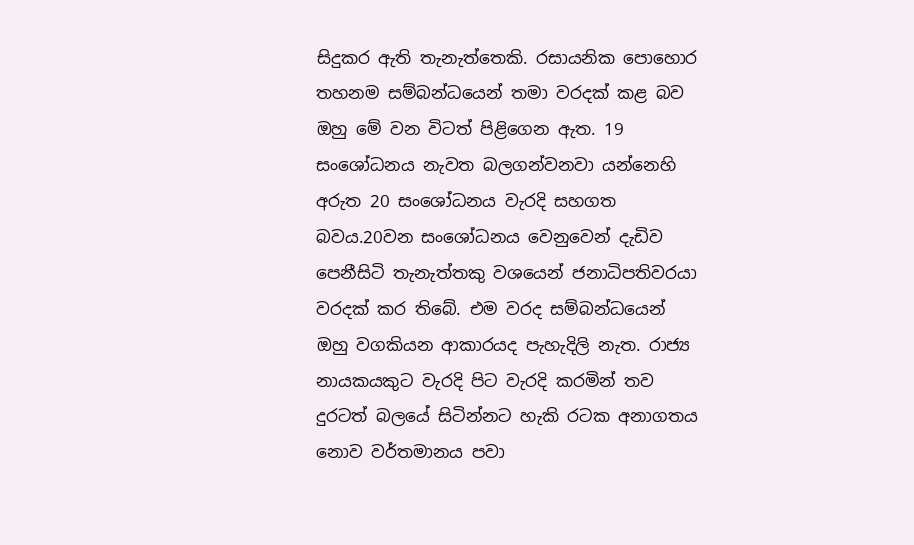සිදුකර ඇති තැනැත්තෙකි. රසායනික පොහොර තහනම සම්බන්ධයෙන් තමා වරදක් කළ බව ඔහු මේ වන විටත් පිළිගෙන ඇත. 19 සංශෝධනය නැවත බලගන්වනවා යන්නෙහි අරුත 20 සංශෝධනය වැරදි සහගත බවය.20වන සංශෝධනය වෙනුවෙන් දැඩිව පෙනීසිටි තැනැත්තකු වශයෙන් ජනාධිපතිවරයා  වරදක් කර තිබේ. එම වරද සම්බන්ධයෙන් ඔහු වගකියන ආකාරයද පැහැදිලි නැත. රාජ්‍ය නායකයකුට වැරදි පිට වැරදි කරමින් තව දුරටත් බලයේ සිටින්නට හැකි රටක අනාගතය නොව වර්තමානය පවා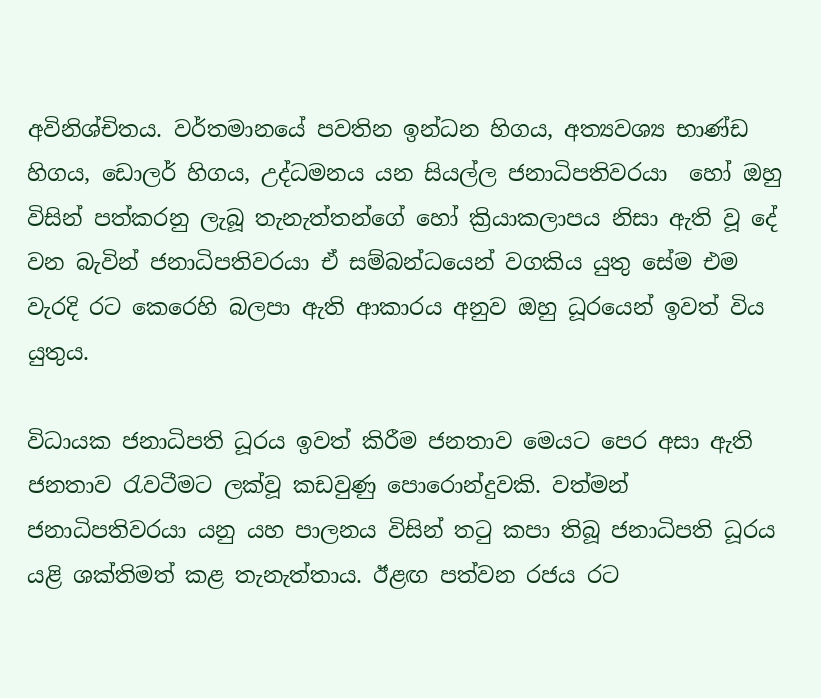අවිනිශ්චිතය. වර්තමානයේ පවතින ඉන්ධන හිගය, අත්‍යවශ්‍ය භාණ්ඩ හිගය, ඩොලර් හිගය, උද්ධමනය යන සියල්ල ජනාධිපතිවරයා  හෝ ඔහු විසින් පත්කරනු ලැබූ තැනැත්තන්ගේ හෝ ක්‍රියාකලාපය නිසා ඇති වූ දේ වන බැවින් ජනාධිපතිවරයා ඒ සම්බන්ධයෙන් වගකිය යුතු සේම එම වැරදි රට කෙරෙහි බලපා ඇති ආකාරය අනුව ඔහු ධූරයෙන් ඉවත් විය යුතුය.

විධායක ජනාධිපති ධූරය ඉවත් කිරීම ජනතාව මෙයට පෙර අසා ඇති ජනතාව රැවටීමට ලක්වූ කඩවුණු පොරොන්දුවකි. වත්මන් ජනාධිපතිවරයා යනු යහ පාලනය විසින් තටු කපා තිබූ ජනාධිපති ධූරය යළි ශක්තිමත් කළ තැනැත්තාය. ඊළඟ පත්වන රජය රට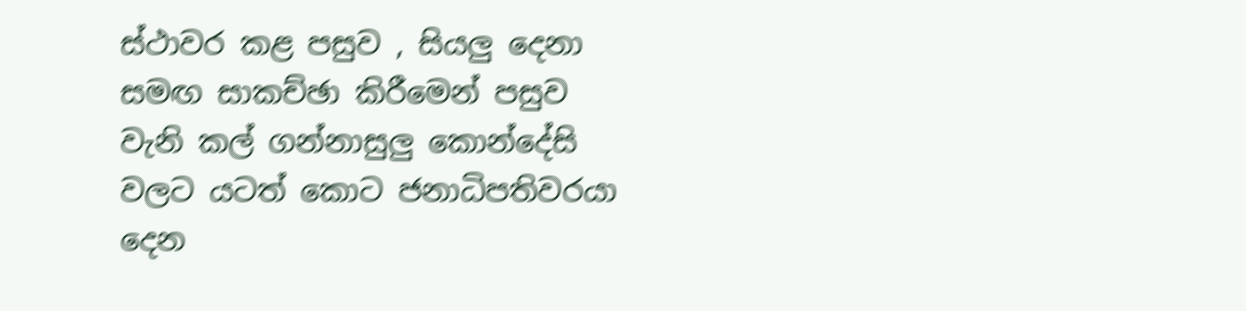ස්ථාවර කළ පසුව , සියලු දෙනා සමඟ සාකච්ඡා කිරීමෙන් පසුව වැනි කල් ගන්නාසුලු කොන්දේසි වලට යටත් කොට ජනාධිපතිවරයා දෙන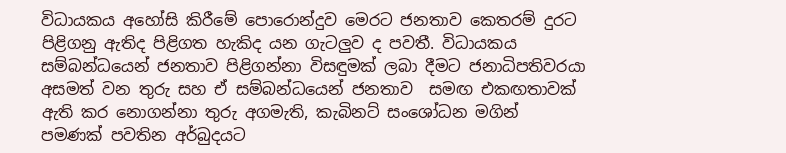විධායකය අහෝසි කිරීමේ පොරොන්දුව මෙරට ජනතාව කෙතරම් දුරට පිළිගනු ඇතිද පිළිගත හැකිද යන ගැටලුව ද පවතී. විධායකය සම්බන්ධයෙන් ජනතාව පිළිගන්නා විසඳුමක් ලබා දීමට ජනාධිපතිවරයා අසමත් වන තුරු සහ ඒ සම්බන්ධයෙන් ජනතාව  සමඟ එකඟතාවක් ඇති කර නොගන්නා තුරු අගමැති, කැබිනට් සංශෝධන මගින් පමණක් පවතින අර්බුදයට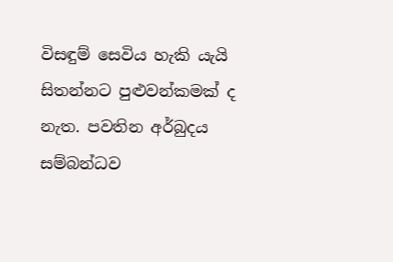විසඳුම් සෙවිය හැකි යැයි සිතන්නට පුළුවන්කමක් ද නැත. පවතින අර්බුදය සම්බන්ධව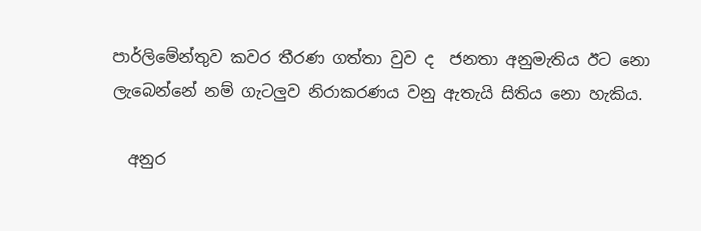පාර්ලිමේන්තුව කවර තීරණ ගත්තා වුව ද  ජනතා අනුමැතිය ඊට නො ලැබෙන්නේ නම් ගැටලුව නිරාකරණය වනු ඇතැයි සිතිය නො හැකිය.

  අනුර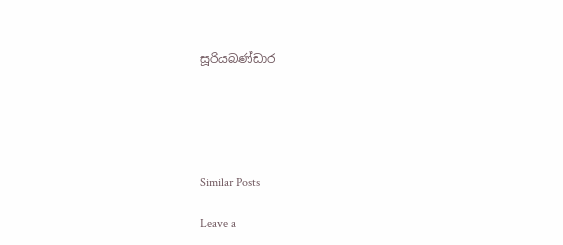සූරියබණ්ඩාර





Similar Posts

Leave a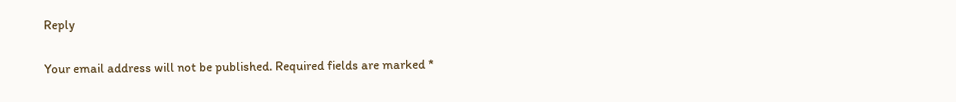Reply

Your email address will not be published. Required fields are marked *